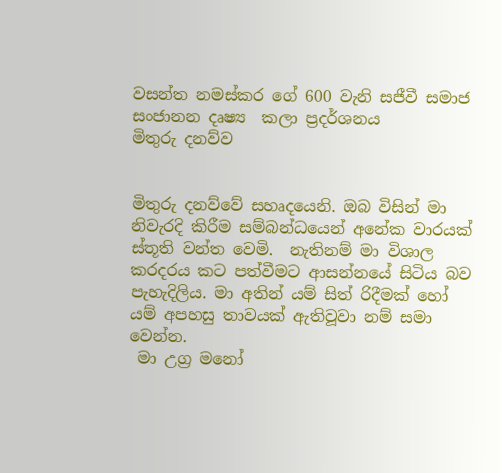වසන්ත නමස්කර ගේ 600 වැනි සජීවී සමාජ සංජානන දෘෂ්‍ය  කලා ප්‍රදර්ශනය
මිතුරු දනව්ව


මිතුරු දනව්වේ සහෘදයෙනි. ඔබ විසින් මා නිවැරදි කිරීම සම්බන්ධයෙන් අනේක වාරයක් ස්තූති වන්ත වෙමි.  නැතිනම් මා විශාල කරදරය කට පත්වීමට ආසන්නයේ සිටිය බව පැහැදිලිය. මා අතින් යම් සිත් රිදීමක් හෝ යම් අපහසු තාවයක් ඇතිවූවා නම් සමා වෙන්න.
 මා උග්‍ර මනෝ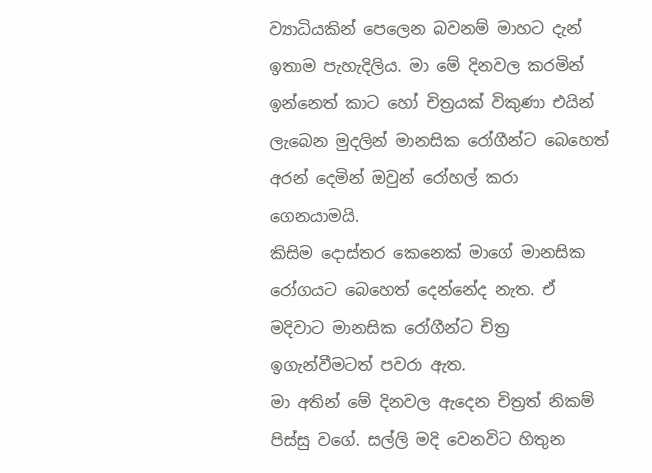ව්‍යාධියකින් පෙලෙන බවනම් මාහට දැන් ඉතාම පැහැදිලිය. මා මේ දිනවල කරමින් ඉන්නෙත් කාට හෝ චිත්‍රයක් විකුණා එයින් ලැබෙන මුදලින් මානසික රෝගීන්ට බෙහෙත් අරන් දෙමින් ඔවුන් රෝහල් කරා ගෙනයාමයි.
කිසිම දොස්තර කෙනෙක් මාගේ මානසික රෝගයට බෙහෙත් දෙන්නේද නැත. ඒ මදිවාට මානසික රෝගීන්ට චිත්‍ර ඉගැන්වීමටත් පවරා ඇත.
මා අතින් මේ දිනවල ඇ‍‍‍‍දෙන චිත්‍රත් නිකම් පිස්සු වගේ. සල්ලි මදි වෙනවිට හිතුන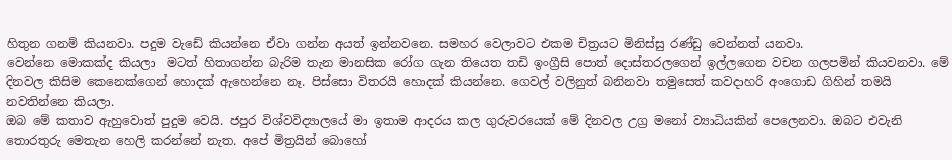හිතුන ගනම් කියනවා. පදුම වැඩේ කියන්නෙ ඒවා ගන්න අයත් ඉන්නවනෙ. සමහර වෙලාවට එකම චිත්‍රයට මිනිස්සු රණ්ඩු වෙන්නත් යනවා.
වෙන්නෙ මොකක්ද කියලා  මටත් හිතාගන්න බැරිම තැන මානසික රෝග ගැන තියෙත තඩි ඉංග්‍රීසි පොත් දොස්තරලගෙන් ඉල්ලගෙන වචන ගලපමින් කියවනවා. මේ දිනවල කිසිම කෙනෙක්ගෙන් හොදක් ඇහෙන්නෙ නෑ. පිස්සො විතරයි හොදක් කියන්නෙ. ගෙවල් වලිනුත් බනිනවා තමුසෙත් කවදාහරි අංගොඩ ගිහින් තමයි නවතින්නෙ කියලා.
ඔබ මේ කතාව ඇහුවොත් පුදුම වෙයි. ජපුර විශ්වවිද්‍යාලයේ මා ඉතාම ආදරය කල ගුරුවරයෙක් මේ දිනවල උග්‍ර මනෝ ව්‍යාධියකින් පෙලෙනවා. ඔබට එවැනි තොරතුරු මෙතැන හෙලි කරන්නේ නැත. අපේ මිත්‍රයින් බොහෝ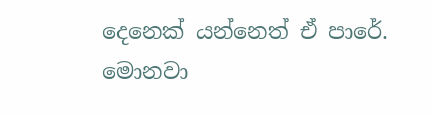දෙනෙක් යන්නෙත් ඒ පාරේ. මොනවා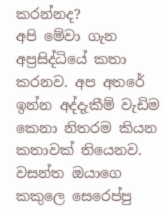කරන්නද?
අපි මේවා ගැන අප්‍රසිද්ධියේ කතා කරනව. අප අතරේ ඉන්න අද්දැකීම් වැඩිම කෙනා නිතරම කියන කතාවක් තියෙනව. වසන්ත ඔයාගෙ කකුලෙ සෙරෙප්පු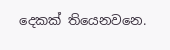දෙකක් තියෙනවනෙ.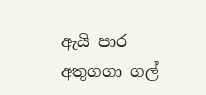ඇයි පාර අතුගගා ගල්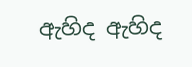ඇහිද ඇහිද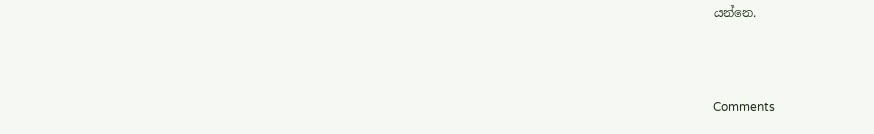යන්නෙ.



Comments